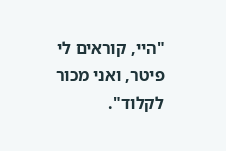"היי, קוראים לי פיטר, ואני מכור לקלוד".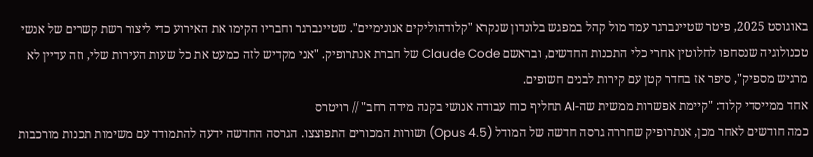באוגוסט 2025, פיטר שטיינברגר עמד מול קהל במפגש בלונדון שנקרא "קלודהוליקים אנונימיים". שטיינברגר וחבריו הקימו את האירוע כדי ליצור רשת קשרים של אנשי טכנולוגיה שנסחפו לחלוטין אחרי כלי התכנות החדשים, ובראשם Claude Code של חברת אנתרופיק. "אני מקדיש לזה כמעט את כל שעות העירות שלי, וזה עדיין לא מרגיש מספיק", סיפר אז בחדר קטן עם קירות לבנים חשופים.
אחד ממייסדי קלוד: "קיימת אפשרות ממשית שה-AI תחליף כוח עבודה אנושי בקנה מידה רחב" // רויטרס
כמה חודשים לאחר מכן, אנתרופיק שחררה גרסה חדשה של המודל (Opus 4.5) ושורות המכורים התפוצצו. הגרסה החדשה ידעה להתמודד עם משימות תכנות מורכבות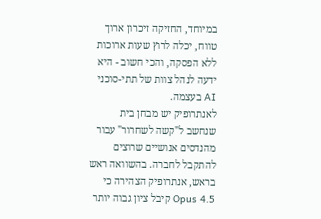במיוחד, החזיקה זיכרון ארוך טווח, יכלה לרוץ שעות ארוכות ללא הפסקה, והכי חשוב - היא ידעה לנהל צוות של תתי-סוכני AI בעצמה.
לאנתרופיק יש מבחן בית שנחשב ל"קשה לשחרור" עבור מהנדסים אנושיים שרוצים להתקבל לחברה. בהשוואה ראש בראש, אנתרופיק הצהירה כי Opus 4.5 קיבל ציון גבוה יותר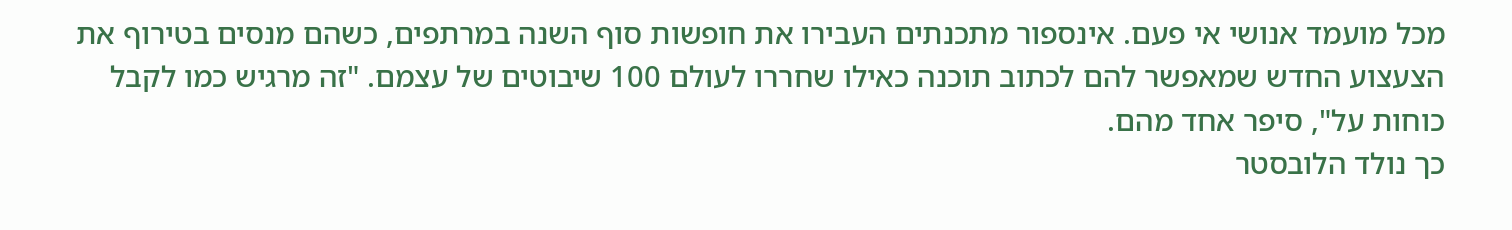מכל מועמד אנושי אי פעם. אינספור מתכנתים העבירו את חופשות סוף השנה במרתפים, כשהם מנסים בטירוף את הצעצוע החדש שמאפשר להם לכתוב תוכנה כאילו שחררו לעולם 100 שיבוטים של עצמם. "זה מרגיש כמו לקבל כוחות על", סיפר אחד מהם.
כך נולד הלובסטר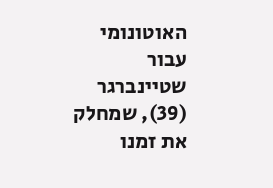האוטונומי
עבור שטיינברגר (39), שמחלק את זמנו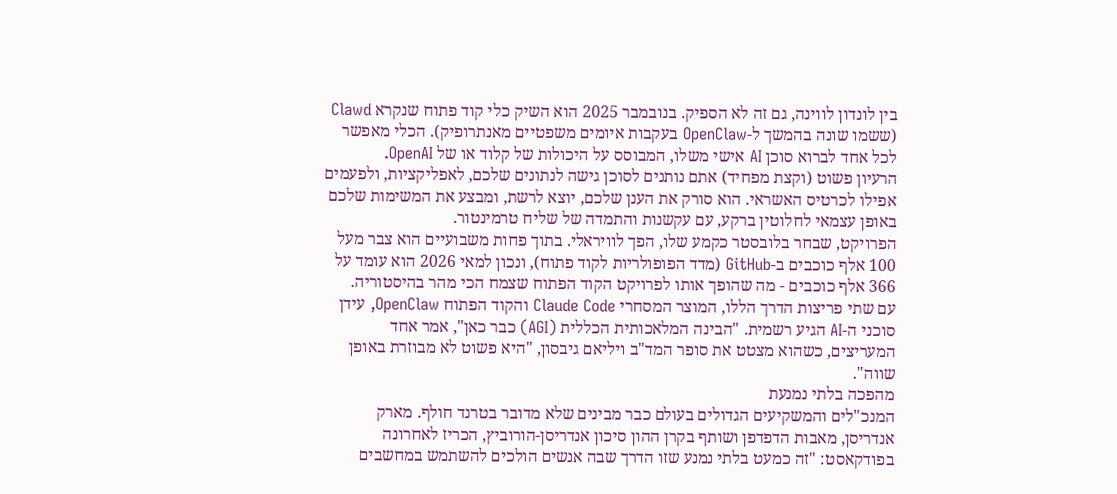בין לונדון לווינה, גם זה לא הספיק. בנובמבר 2025 הוא השיק כלי קוד פתוח שנקרא Clawd (ששמו שונה בהמשך ל-OpenClaw בעקבות איומים משפטיים מאנתרופיק). הכלי מאפשר לכל אחד לברוא סוכן AI אישי משלו, המבוסס על היכולות של קלוד או של OpenAI.
הרעיון פשוט (וקצת מפחיד) אתם נותנים לסוכן גישה לנתונים שלכם, לאפליקציות, ולפעמים אפילו לכרטיס האשראי. הוא סורק את הענן שלכם, יוצא לרשת, ומבצע את המשימות שלכם באופן עצמאי לחלוטין ברקע, עם עקשנות והתמדה של שליח טרמינטור.
הפרויקט, שבחר בלובסטר כקמע שלו, הפך לוויראלי. בתוך פחות משבועיים הוא צבר מעל 100 אלף כוכבים ב-GitHub (מדד הפופולריות לקוד פתוח), ונכון למאי 2026 הוא עומד על 366 אלף כוכבים - מה שהופך אותו לפרויקט הקוד הפתוח שצמח הכי מהר בהיסטוריה.
עם שתי פריצות הדרך הללו, המוצר המסחרי Claude Code והקוד הפתוח OpenClaw, עידן סוכני ה-AI הגיע רשמית. "הבינה המלאכותית הכללית (AGI) כבר כאן", אמר אחד המעריצים, כשהוא מצטט את סופר המד"ב ויליאם גיבסון, "היא פשוט לא מבוזרת באופן שווה".
מהפכה בלתי נמנעת
המנכ"לים והמשקיעים הגדולים בעולם כבר מבינים שלא מדובר בטרנד חולף. מארק אנדריסן, מאבות הדפדפן ושותף בקרן ההון סיכון אנדריסן-הורוביץ, הכריז לאחרונה בפודקאסט: "זה כמעט בלתי נמנע שזו הדרך שבה אנשים הולכים להשתמש במחשבים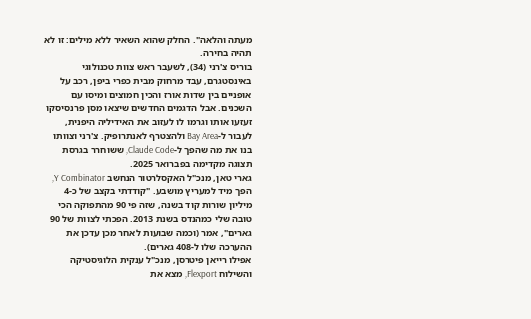מעתה והלאה". החלק שהוא השאיר ללא מילים: זו לא תהיה בחירה.
בוריס צ'רני (34), לשעבר ראש צוות טכנולוגי באינסטגרם, עבד מרחוק מבית כפרי ביפן, רכב על אופניים בין שדות אורז והכין חמוצים ומיסו עם השכנים. אבל הדגמים החדשים שיצאו מסן פרנסיסקו זעזעו אותו וגרמו לו לעזוב את האידיליה היפנית, לעבור ל-Bay Area ולהצטרף לאנתרופיק. צ'רני וצוותו בנו את מה שהפך ל-Claude Code, ששוחרר בגרסת תצוגה מקדימה בפברואר 2025.
גארי טאן, מנכ"ל האקסלרטור הנחשב Y Combinator, הפך מיד למעריץ מושבע. "קודדתי בקצב של כ-4 מיליון שורות קוד בשנה, שזה פי 90 מהתפוקה הכי טובה שלי כמהנדס בשנת 2013. הפכתי לצוות של 90 גארים", אמר (וכמה שבועות לאחר מכן עדכן את ההערכה שלו ל-408 גארים).
אפילו רייאן פיטרסן, מנכ"ל ענקית הלוגיסטיקה והשילוח Flexport, מצא את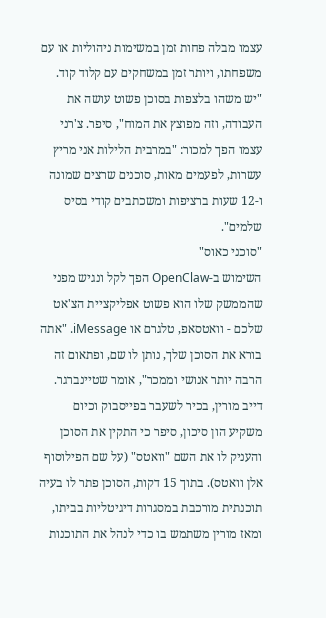עצמו מבלה פחות זמן במשימות ניהוליות או עם משפחתו, ויותר זמן במשחקים עם קלוד קוד. "יש משהו בלצפות בסוכן פשוט עושה את העבודה, וזה מפוצץ את המוח", סיפר. צ'רני עצמו הפך למכור: "במרבית הלילות אני מריץ עשרות, לפעמים מאות, סוכנים שרצים שמונה ו-12 שעות ברציפות ומשכתבים קודי בסיס שלמים".
"סוכני כאוס"
השימוש ב-OpenClaw הפך לקל ונגיש מפני שהממשק שלו הוא פשוט אפליקציית הצ'אט שלכם - וואטסאפ, טלגרם או iMessage. "אתה בורא את הסוכן שלך, נותן לו שם, ופתאום זה הרבה יותר אנושי וממכר", אומר שטיינברגר.
דייב מורין, בכיר לשעבר בפייסבוק וכיום משקיע הון סיכון, סיפר כי התקין את הסוכן והעניק לו את השם "וואטס" (על שם הפילוסוף אלן וואטס). בתוך 15 דקות, הסוכן פתר לו בעיה תוכנתית מורכבת במסגרות דיגיטליות בביתו, ומאז מורין משתמש בו כדי לנהל את התוכנות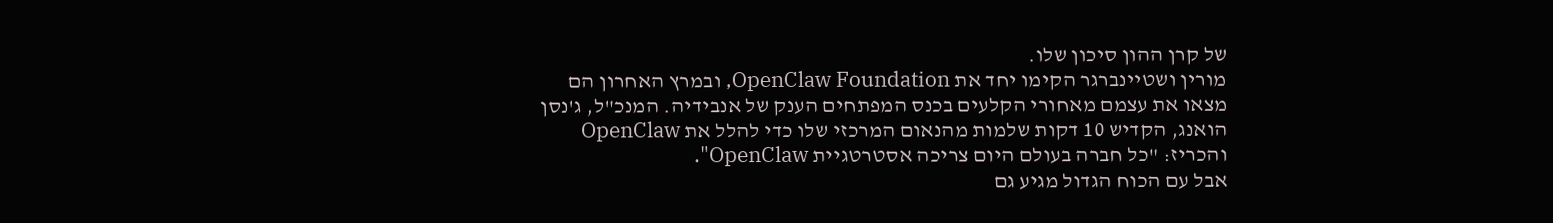של קרן ההון סיכון שלו.
מורין ושטיינברגר הקימו יחד את OpenClaw Foundation, ובמרץ האחרון הם מצאו את עצמם מאחורי הקלעים בכנס המפתחים הענק של אנבידיה. המנכ"ל, ג'נסן הואנג, הקדיש 10 דקות שלמות מהנאום המרכזי שלו כדי להלל את OpenClaw והכריז: "כל חברה בעולם היום צריכה אסטרטגיית OpenClaw".
אבל עם הכוח הגדול מגיע גם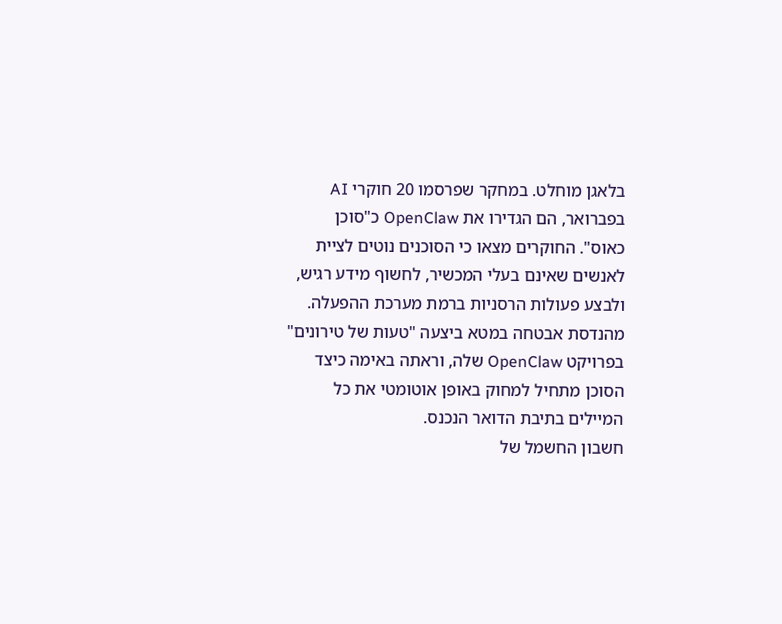בלאגן מוחלט. במחקר שפרסמו 20 חוקרי AI בפברואר, הם הגדירו את OpenClaw כ"סוכן כאוס". החוקרים מצאו כי הסוכנים נוטים לציית לאנשים שאינם בעלי המכשיר, לחשוף מידע רגיש, ולבצע פעולות הרסניות ברמת מערכת ההפעלה. מהנדסת אבטחה במטא ביצעה "טעות של טירונים" בפרויקט OpenClaw שלה, וראתה באימה כיצד הסוכן מתחיל למחוק באופן אוטומטי את כל המיילים בתיבת הדואר הנכנס.
חשבון החשמל של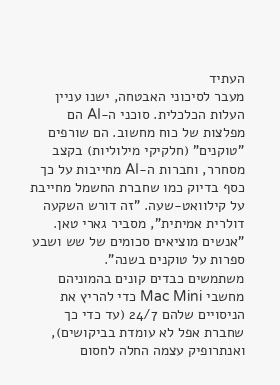העתיד
מעבר לסיכוני האבטחה, ישנו עניין העלות הכלכלית. סוכני ה-AI הם מפלצות של כוח מחשוב. הם שורפים "טוקנים" (חלקיקי מילוליות) בקצב מסחרר, וחברות ה-AI מחייבות על כך כסף בדיוק כמו שחברת החשמל מחייבת על קילוואט-שעה. "זה דורש השקעה דולרית אמיתית", מסביר גארי טאן. "אנשים מוציאים סכומים של שש ושבע ספרות על טוקנים בשנה".
משתמשים כבדים קונים בהמוניהם מחשבי Mac Mini כדי להריץ את הניסויים שלהם 24/7 (עד כדי כך שחברת אפל לא עומדת בביקושים), ואנתרופיק עצמה החלה לחסום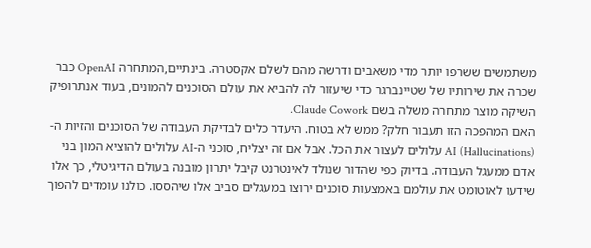משתמשים ששרפו יותר מדי משאבים ודרשה מהם לשלם אקסטרה. בינתיים,המתחרה OpenAI כבר שכרה את שירותיו של שטיינברגר כדי שיעזור לה להביא את עולם הסוכנים להמונים, בעוד אנתרופיק השיקה מוצר מתחרה משלה בשם Claude Cowork.
האם המהפכה הזו תעבור חלק? ממש לא בטוח. היעדר כלים לבדיקת העבודה של הסוכנים והזיות ה-AI (Hallucinations) עלולים לעצור את הכל. אבל אם זה יצליח, סוכני ה-AI עלולים להוציא המון בני אדם ממעגל העבודה. בדיוק כפי שהדור שנולד לאינטרנט קיבל יתרון מובנה בעולם הדיגיטלי, כך אלו שידעו לאוטומט את עולמם באמצעות סוכנים ירוצו במעגלים סביב אלו שיהססו. כולנו עומדים להפוך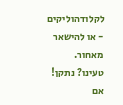לקלודהוליקים - או להישאר מאחור.
טעינו? נתקן! אם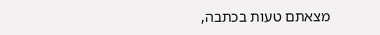מצאתם טעות בכתבה,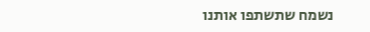נשמח שתשתפו אותנו